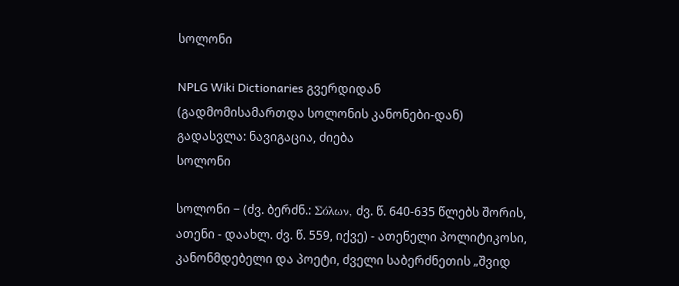სოლონი

NPLG Wiki Dictionaries გვერდიდან
(გადმომისამართდა სოლონის კანონები-დან)
გადასვლა: ნავიგაცია, ძიება
სოლონი

სოლონი − (ძვ. ბერძნ.: Σόλων, ძვ. წ. 640-635 წლებს შორის, ათენი - დაახლ. ძვ. წ. 559, იქვე) - ათენელი პოლიტიკოსი, კანონმდებელი და პოეტი, ძველი საბერძნეთის „შვიდ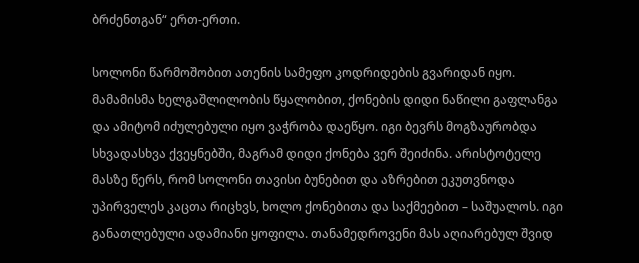ბრძენთგან“ ერთ-ერთი.

სოლონი წარმოშობით ათენის სამეფო კოდრიდების გვარიდან იყო. მამამისმა ხელგაშლილობის წყალობით, ქონების დიდი ნაწილი გაფლანგა და ამიტომ იძულებული იყო ვაჭრობა დაეწყო. იგი ბევრს მოგზაურობდა სხვადასხვა ქვეყნებში, მაგრამ დიდი ქონება ვერ შეიძინა. არისტოტელე მასზე წერს, რომ სოლონი თავისი ბუნებით და აზრებით ეკუთვნოდა უპირველეს კაცთა რიცხვს, ხოლო ქონებითა და საქმეებით – საშუალოს. იგი განათლებული ადამიანი ყოფილა. თანამედროვენი მას აღიარებულ შვიდ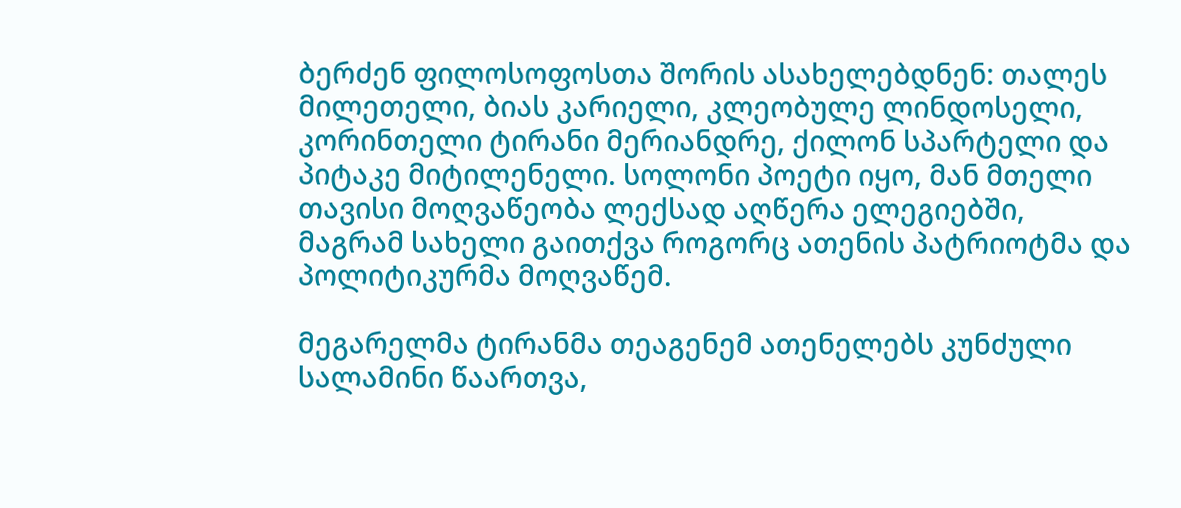ბერძენ ფილოსოფოსთა შორის ასახელებდნენ: თალეს მილეთელი, ბიას კარიელი, კლეობულე ლინდოსელი, კორინთელი ტირანი მერიანდრე, ქილონ სპარტელი და პიტაკე მიტილენელი. სოლონი პოეტი იყო, მან მთელი თავისი მოღვაწეობა ლექსად აღწერა ელეგიებში, მაგრამ სახელი გაითქვა როგორც ათენის პატრიოტმა და პოლიტიკურმა მოღვაწემ.

მეგარელმა ტირანმა თეაგენემ ათენელებს კუნძული სალამინი წაართვა,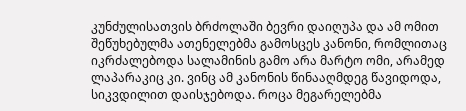კუნძულისათვის ბრძოლაში ბევრი დაიღუპა და ამ ომით შეწუხებულმა ათენელებმა გამოსცეს კანონი, რომლითაც იკრძალებოდა სალამინის გამო არა მარტო ომი, არამედ ლაპარაკიც კი. ვინც ამ კანონის წინააღმდეგ წავიდოდა, სიკვდილით დაისჯებოდა. როცა მეგარელებმა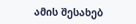ამის შესახებ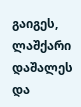გაიგეს, ლაშქარი დაშალეს და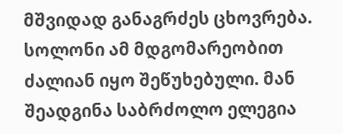მშვიდად განაგრძეს ცხოვრება. სოლონი ამ მდგომარეობით ძალიან იყო შეწუხებული. მან შეადგინა საბრძოლო ელეგია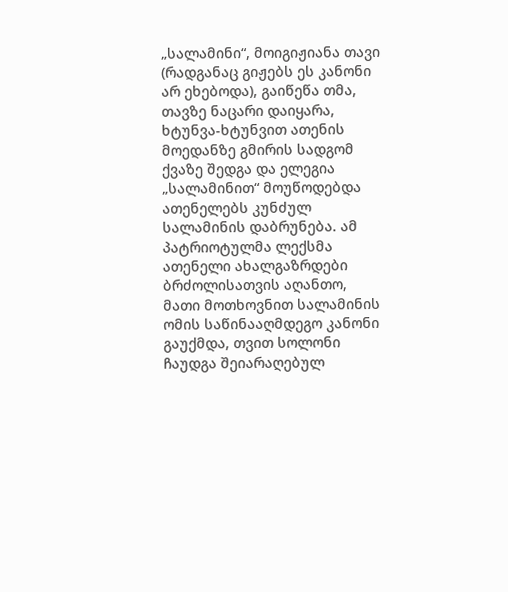„სალამინი“, მოიგიჟიანა თავი (რადგანაც გიჟებს ეს კანონი არ ეხებოდა), გაიწეწა თმა, თავზე ნაცარი დაიყარა, ხტუნვა-ხტუნვით ათენის მოედანზე გმირის სადგომ ქვაზე შედგა და ელეგია „სალამინით“ მოუწოდებდა ათენელებს კუნძულ სალამინის დაბრუნება. ამ პატრიოტულმა ლექსმა ათენელი ახალგაზრდები ბრძოლისათვის აღანთო, მათი მოთხოვნით სალამინის ომის საწინააღმდეგო კანონი გაუქმდა, თვით სოლონი ჩაუდგა შეიარაღებულ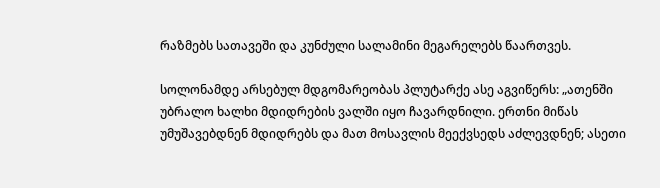რაზმებს სათავეში და კუნძული სალამინი მეგარელებს წაართვეს.

სოლონამდე არსებულ მდგომარეობას პლუტარქე ასე აგვიწერს: „ათენში უბრალო ხალხი მდიდრების ვალში იყო ჩავარდნილი. ერთნი მიწას უმუშავებდნენ მდიდრებს და მათ მოსავლის მეექვსედს აძლევდნენ; ასეთი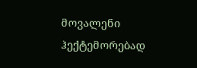მოვალენი ჰექტემორებად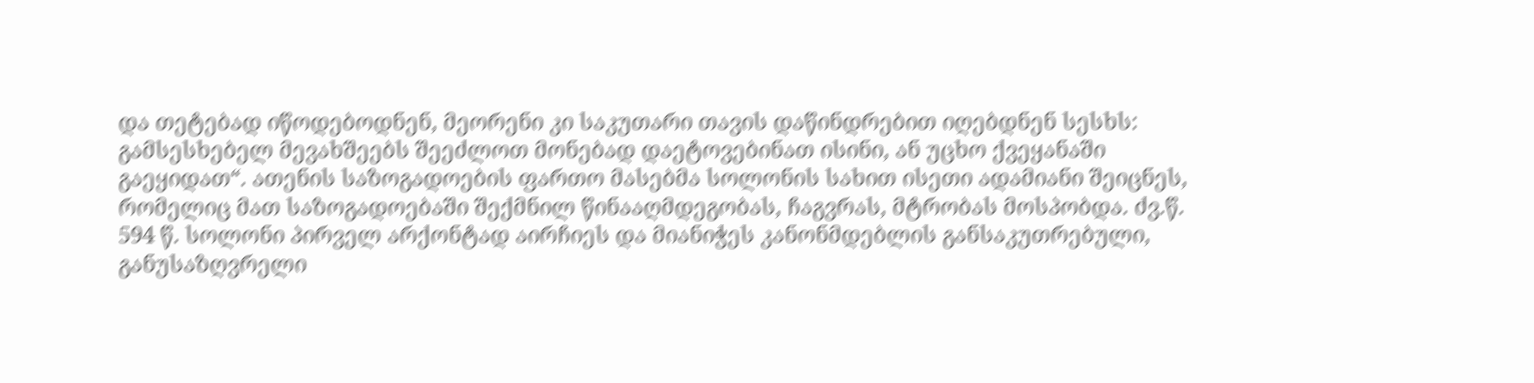და თეტებად იწოდებოდნენ, მეორენი კი საკუთარი თავის დაწინდრებით იღებდნენ სესხს: გამსესხებელ მევახშეებს შეეძლოთ მონებად დაეტოვებინათ ისინი, ან უცხო ქვეყანაში გაეყიდათ“. ათენის საზოგადოების ფართო მასებმა სოლონის სახით ისეთი ადამიანი შეიცნეს, რომელიც მათ საზოგადოებაში შექმნილ წინააღმდეგობას, ჩაგვრას, მტრობას მოსპობდა. ძვ.წ. 594 წ. სოლონი პირველ არქონტად აირჩიეს და მიანიჭეს კანონმდებლის განსაკუთრებული, განუსაზღვრელი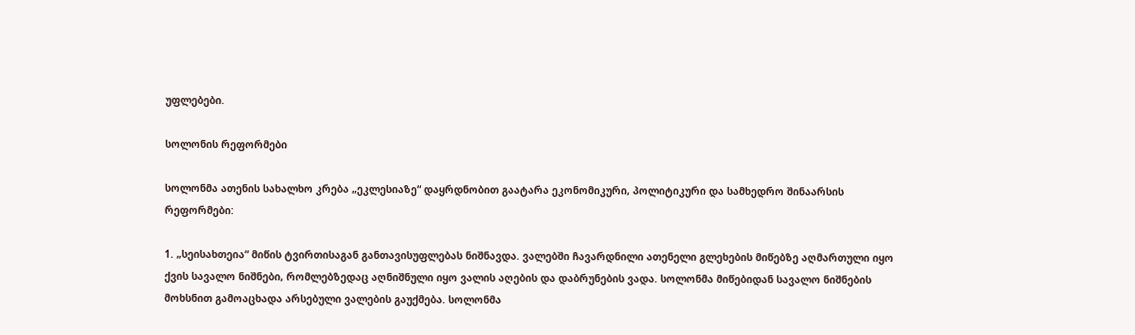უფლებები.

სოლონის რეფორმები

სოლონმა ათენის სახალხო კრება „ეკლესიაზე“ დაყრდნობით გაატარა ეკონომიკური, პოლიტიკური და სამხედრო შინაარსის რეფორმები:

1. „სეისახთეია“ მიწის ტვირთისაგან განთავისუფლებას ნიშნავდა. ვალებში ჩავარდნილი ათენელი გლეხების მიწებზე აღმართული იყო ქვის სავალო ნიშნები, რომლებზედაც აღნიშნული იყო ვალის აღების და დაბრუნების ვადა. სოლონმა მიწებიდან სავალო ნიშნების მოხსნით გამოაცხადა არსებული ვალების გაუქმება. სოლონმა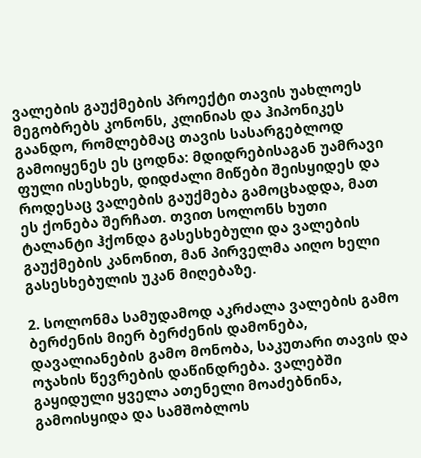ვალების გაუქმების პროექტი თავის უახლოეს მეგობრებს კონონს, კლინიას და ჰიპონიკეს გაანდო, რომლებმაც თავის სასარგებლოდ გამოიყენეს ეს ცოდნა: მდიდრებისაგან უამრავი ფული ისესხეს, დიდძალი მიწები შეისყიდეს და როდესაც ვალების გაუქმება გამოცხადდა, მათ ეს ქონება შერჩათ. თვით სოლონს ხუთი ტალანტი ჰქონდა გასესხებული და ვალების გაუქმების კანონით, მან პირველმა აიღო ხელი გასესხებულის უკან მიღებაზე.

2. სოლონმა სამუდამოდ აკრძალა ვალების გამო ბერძენის მიერ ბერძენის დამონება, დავალიანების გამო მონობა, საკუთარი თავის და ოჯახის წევრების დაწინდრება. ვალებში გაყიდული ყველა ათენელი მოაძებნინა, გამოისყიდა და სამშობლოს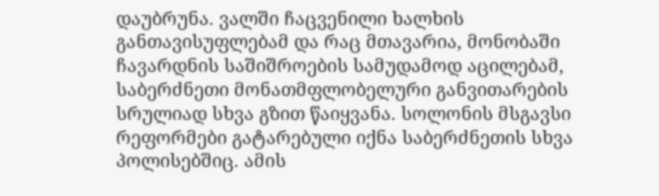დაუბრუნა. ვალში ჩაცვენილი ხალხის განთავისუფლებამ და რაც მთავარია, მონობაში ჩავარდნის საშიშროების სამუდამოდ აცილებამ, საბერძნეთი მონათმფლობელური განვითარების სრულიად სხვა გზით წაიყვანა. სოლონის მსგავსი რეფორმები გატარებული იქნა საბერძნეთის სხვა პოლისებშიც. ამის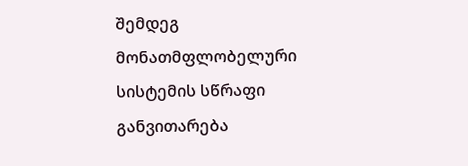შემდეგ მონათმფლობელური სისტემის სწრაფი განვითარება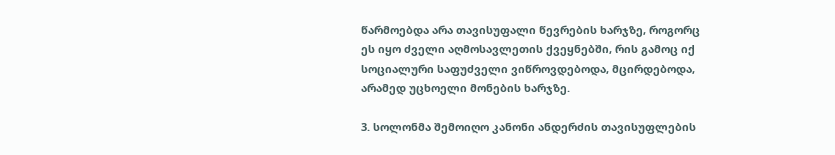წარმოებდა არა თავისუფალი წევრების ხარჯზე, როგორც ეს იყო ძველი აღმოსავლეთის ქვეყნებში, რის გამოც იქ სოციალური საფუძველი ვიწროვდებოდა, მცირდებოდა, არამედ უცხოელი მონების ხარჯზე.

3. სოლონმა შემოიღო კანონი ანდერძის თავისუფლების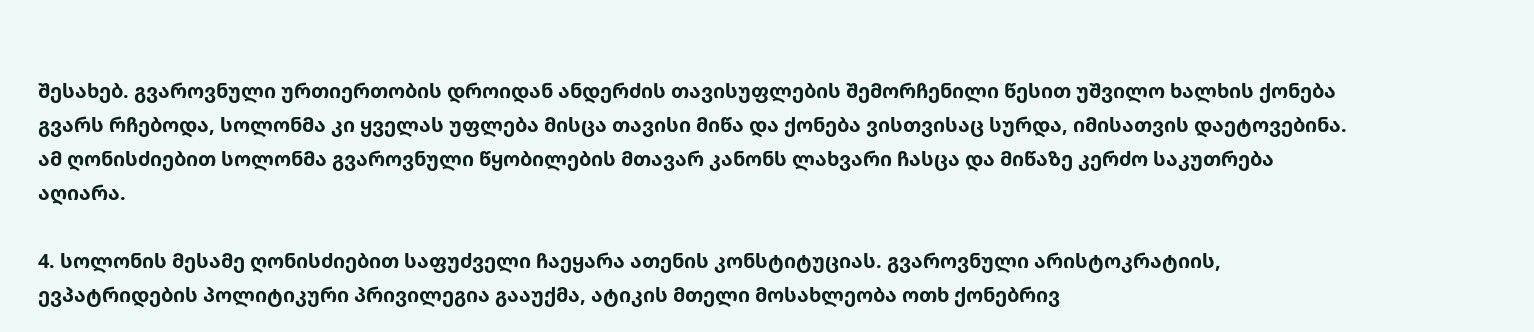შესახებ. გვაროვნული ურთიერთობის დროიდან ანდერძის თავისუფლების შემორჩენილი წესით უშვილო ხალხის ქონება გვარს რჩებოდა, სოლონმა კი ყველას უფლება მისცა თავისი მიწა და ქონება ვისთვისაც სურდა, იმისათვის დაეტოვებინა. ამ ღონისძიებით სოლონმა გვაროვნული წყობილების მთავარ კანონს ლახვარი ჩასცა და მიწაზე კერძო საკუთრება აღიარა.

4. სოლონის მესამე ღონისძიებით საფუძველი ჩაეყარა ათენის კონსტიტუციას. გვაროვნული არისტოკრატიის, ევპატრიდების პოლიტიკური პრივილეგია გააუქმა, ატიკის მთელი მოსახლეობა ოთხ ქონებრივ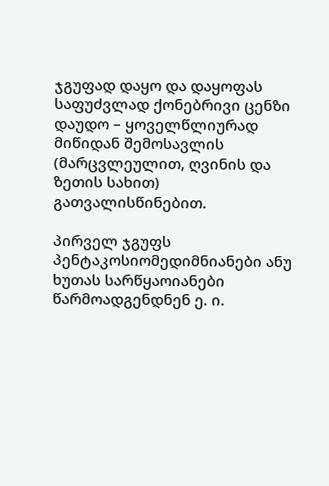ჯგუფად დაყო და დაყოფას საფუძვლად ქონებრივი ცენზი დაუდო – ყოველწლიურად მიწიდან შემოსავლის (მარცვლეულით, ღვინის და ზეთის სახით) გათვალისწინებით.

პირველ ჯგუფს პენტაკოსიომედიმნიანები ანუ ხუთას სარწყაოიანები წარმოადგენდნენ ე. ი.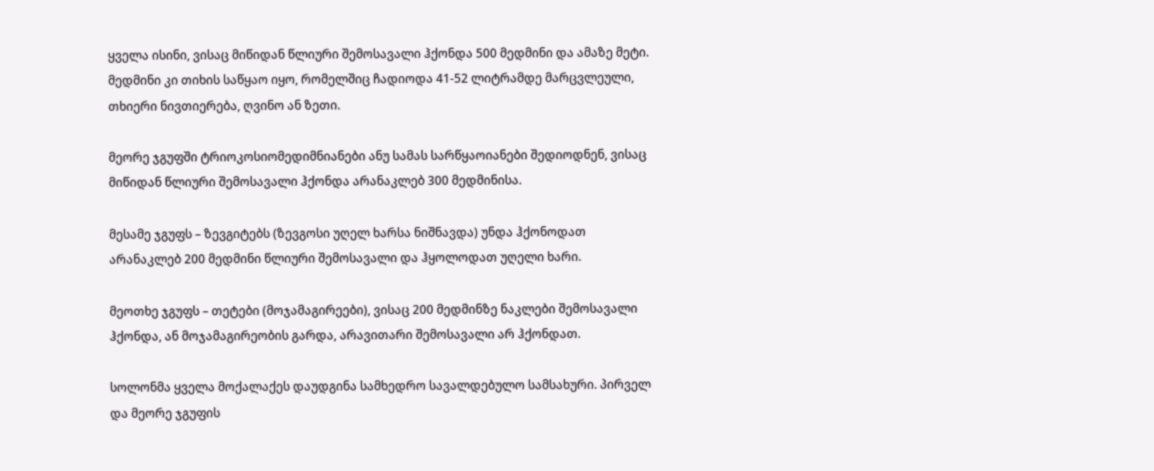ყველა ისინი, ვისაც მიწიდან წლიური შემოსავალი ჰქონდა 500 მედმინი და ამაზე მეტი. მედმინი კი თიხის საწყაო იყო, რომელშიც ჩადიოდა 41-52 ლიტრამდე მარცვლეული, თხიერი ნივთიერება, ღვინო ან ზეთი.

მეორე ჯგუფში ტრიოკოსიომედიმნიანები ანუ სამას სარწყაოიანები შედიოდნენ, ვისაც მიწიდან წლიური შემოსავალი ჰქონდა არანაკლებ 300 მედმინისა.

მესამე ჯგუფს – ზევგიტებს (ზევგოსი უღელ ხარსა ნიშნავდა) უნდა ჰქონოდათ არანაკლებ 200 მედმინი წლიური შემოსავალი და ჰყოლოდათ უღელი ხარი.

მეოთხე ჯგუფს – თეტები (მოჯამაგირეები), ვისაც 200 მედმინზე ნაკლები შემოსავალი ჰქონდა, ან მოჯამაგირეობის გარდა, არავითარი შემოსავალი არ ჰქონდათ.

სოლონმა ყველა მოქალაქეს დაუდგინა სამხედრო სავალდებულო სამსახური. პირველ და მეორე ჯგუფის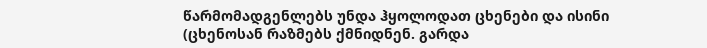წარმომადგენლებს უნდა ჰყოლოდათ ცხენები და ისინი (ცხენოსან რაზმებს ქმნიდნენ. გარდა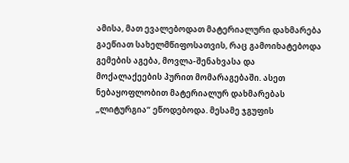ამისა, მათ ევალებოდათ მატერიალური დახმარება გაეწიათ სახელმწიფოსათვის, რაც გამოიხატებოდა გემების აგება, მოვლა-შენახვასა და მოქალაქეების პურით მომარაგებაში. ასეთ ნებაყოფლობით მატერიალურ დახმარებას „ლიტურგია“ ეწოდებოდა. მესამე ჯგუფის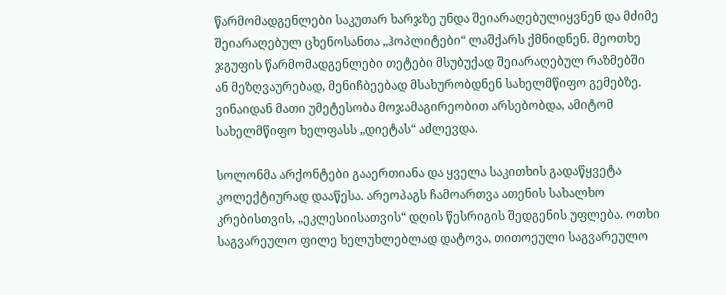წარმომადგენლები საკუთარ ხარჯზე უნდა შეიარაღებულიყვნენ და მძიმე შეიარაღებულ ცხენოსანთა „ჰოპლიტები“ ლაშქარს ქმნიდნენ. მეოთხე ჯგუფის წარმომადგენლები თეტები მსუბუქად შეიარაღებულ რაზმებში ან მეზღვაურებად, მენიჩბეებად მსახურობდნენ სახელმწიფო გემებზე. ვინაიდან მათი უმეტესობა მოჯამაგირეობით არსებობდა, ამიტომ სახელმწიფო ხელფასს „დიეტას“ აძლევდა.

სოლონმა არქონტები გააერთიანა და ყველა საკითხის გადაწყვეტა კოლექტიურად დააწესა. არეოპაგს ჩამოართვა ათენის სახალხო კრებისთვის, „ეკლესიისათვის“ დღის წესრიგის შედგენის უფლება. ოთხი საგვარეულო ფილე ხელუხლებლად დატოვა, თითოეული საგვარეულო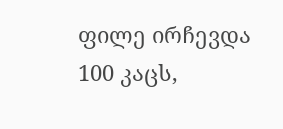ფილე ირჩევდა 100 კაცს,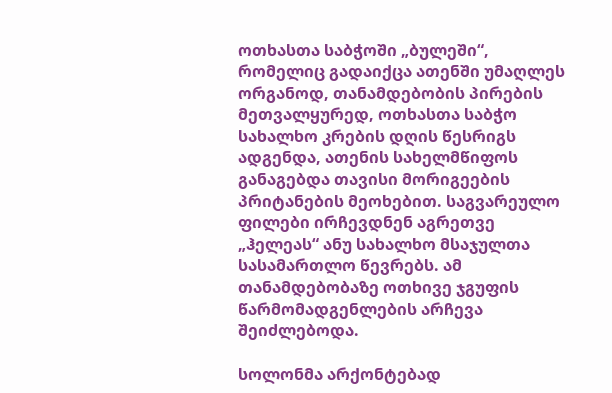ოთხასთა საბჭოში „ბულეში“, რომელიც გადაიქცა ათენში უმაღლეს ორგანოდ, თანამდებობის პირების მეთვალყურედ, ოთხასთა საბჭო სახალხო კრების დღის წესრიგს ადგენდა, ათენის სახელმწიფოს განაგებდა თავისი მორიგეების პრიტანების მეოხებით. საგვარეულო ფილები ირჩევდნენ აგრეთვე „ჰელეას“ ანუ სახალხო მსაჯულთა სასამართლო წევრებს. ამ თანამდებობაზე ოთხივე ჯგუფის წარმომადგენლების არჩევა შეიძლებოდა.

სოლონმა არქონტებად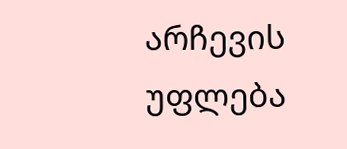არჩევის უფლება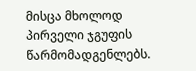მისცა მხოლოდ პირველი ჯგუფის წარმომადგენლებს.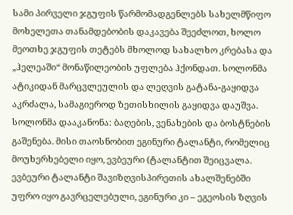სამი პირველი ჯგუფის წარმომადგენლებს სახელმწიფო მოხელეთა თანამდებობის დაკავება შეეძლოთ, ხოლო მეოთხე ჯგუფის თეტებს მხოლოდ სახალხო კრებასა და „ჰელეაში“ მონაწილეობის უფლება ჰქონდათ. სოლონმა ატიკიდან მარცვლეულის და ლეღვის გატანა-გაყიდვა აკრძალა, სამაგიეროდ ზეთისხილის გაყიდვა დაუშვა. სოლონმა დააკანონა: ბაღების, ვენახების და ბოსტნების გაშენება. მისი თაოსნობით ეგინური ტალანტი, რომელიც მოუხერხებელი იყო, ევბეური (ტალანტით შეიცვალა. ევბეური ტალანტი შავიზღვისპირეთის ახალშენებში უფრო იყო გავრცელებული, ეგინური კი – ეგეოსის ზღვის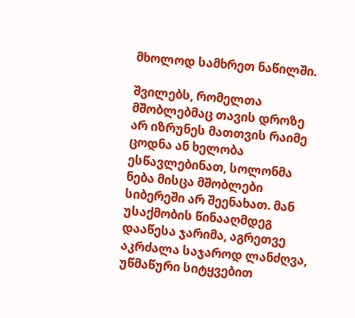მხოლოდ სამხრეთ ნაწილში.

შვილებს, რომელთა მშობლებმაც თავის დროზე არ იზრუნეს მათთვის რაიმე ცოდნა ან ხელობა ესწავლებინათ, სოლონმა ნება მისცა მშობლები სიბერეში არ შეენახათ. მან უსაქმობის წინააღმდეგ დააწესა ჯარიმა, აგრეთვე აკრძალა საჯაროდ ლანძღვა, უწმაწური სიტყვებით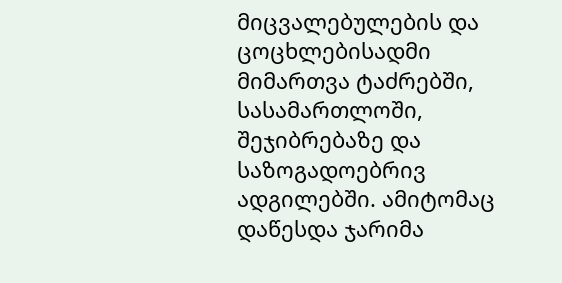მიცვალებულების და ცოცხლებისადმი მიმართვა ტაძრებში, სასამართლოში, შეჯიბრებაზე და საზოგადოებრივ ადგილებში. ამიტომაც დაწესდა ჯარიმა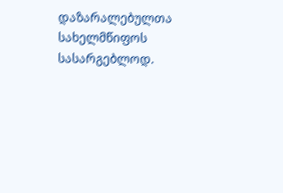დაზარალებულთა სახელმწიფოს სასარგებლოდ.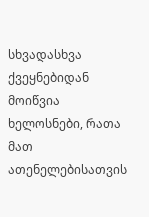სხვადასხვა ქვეყნებიდან მოიწვია ხელოსნები, რათა მათ ათენელებისათვის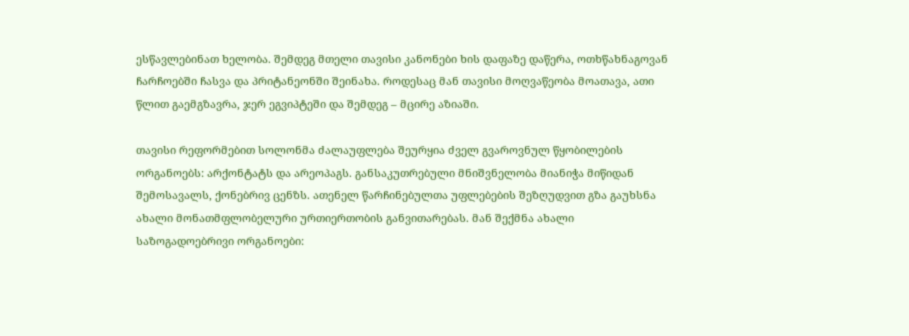ესწავლებინათ ხელობა. შემდეგ მთელი თავისი კანონები ხის დაფაზე დაწერა, ოთხწახნაგოვან ჩარჩოებში ჩასვა და პრიტანეონში შეინახა. როდესაც მან თავისი მოღვაწეობა მოათავა, ათი წლით გაემგზავრა, ჯერ ეგვიპტეში და შემდეგ – მცირე აზიაში.

თავისი რეფორმებით სოლონმა ძალაუფლება შეურყია ძველ გვაროვნულ წყობილების ორგანოებს: არქონტატს და არეოპაგს. განსაკუთრებული მნიშვნელობა მიანიჭა მიწიდან შემოსავალს, ქონებრივ ცენზს. ათენელ წარჩინებულთა უფლებების შეზღუდვით გზა გაუხსნა ახალი მონათმფლობელური ურთიერთობის განვითარებას. მან შექმნა ახალი საზოგადოებრივი ორგანოები: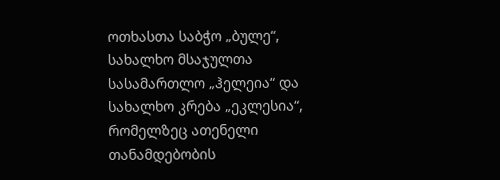ოთხასთა საბჭო „ბულე“, სახალხო მსაჯულთა სასამართლო „ჰელეია“ და სახალხო კრება „ეკლესია“, რომელზეც ათენელი თანამდებობის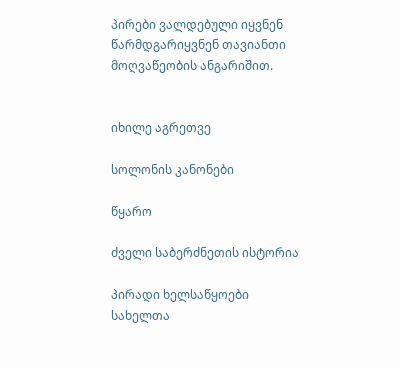პირები ვალდებული იყვნენ წარმდგარიყვნენ თავიანთი მოღვაწეობის ანგარიშით.


იხილე აგრეთვე

სოლონის კანონები

წყარო

ძველი საბერძნეთის ისტორია

პირადი ხელსაწყოები
სახელთა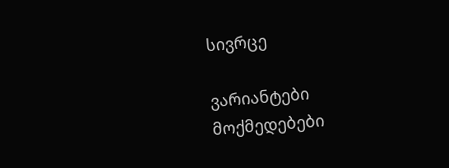სივრცე

ვარიანტები
მოქმედებები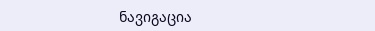ნავიგაცია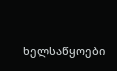ხელსაწყოები